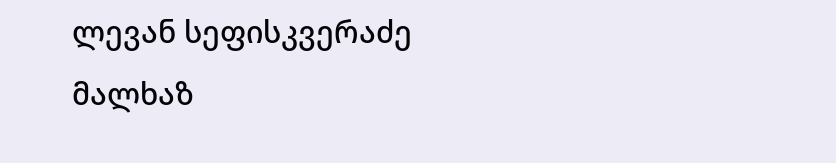ლევან სეფისკვერაძე
მალხაზ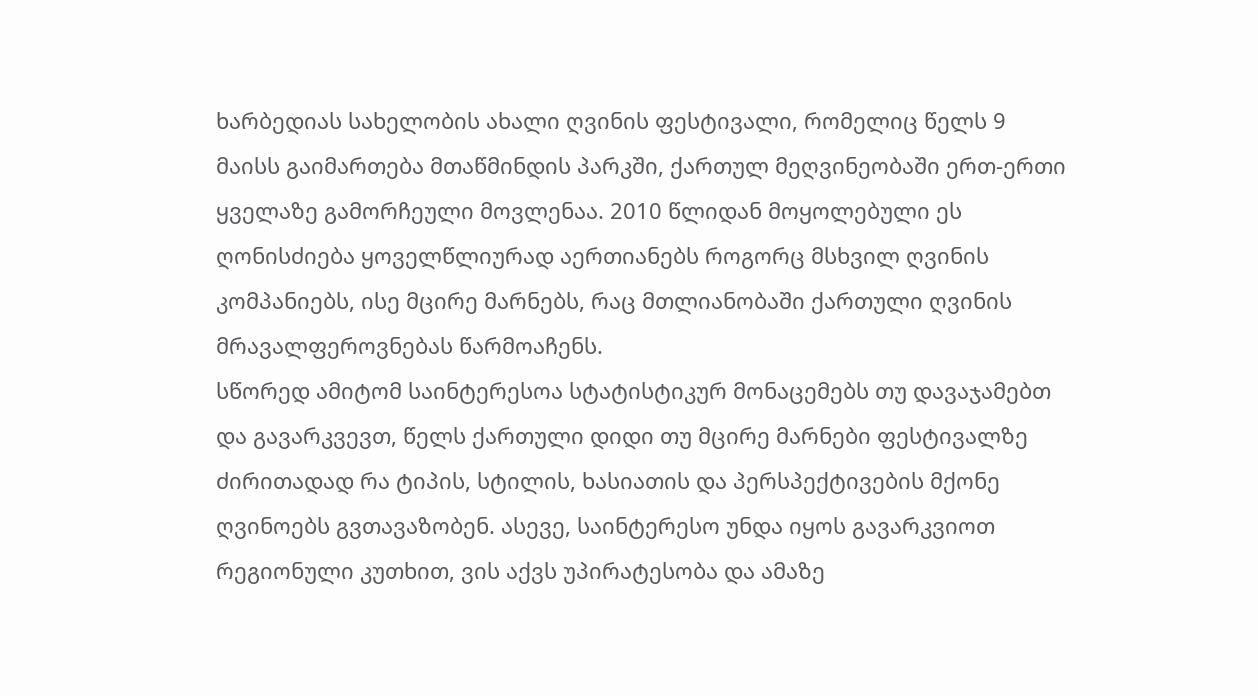ხარბედიას სახელობის ახალი ღვინის ფესტივალი, რომელიც წელს 9 მაისს გაიმართება მთაწმინდის პარკში, ქართულ მეღვინეობაში ერთ-ერთი ყველაზე გამორჩეული მოვლენაა. 2010 წლიდან მოყოლებული ეს ღონისძიება ყოველწლიურად აერთიანებს როგორც მსხვილ ღვინის კომპანიებს, ისე მცირე მარნებს, რაც მთლიანობაში ქართული ღვინის მრავალფეროვნებას წარმოაჩენს.
სწორედ ამიტომ საინტერესოა სტატისტიკურ მონაცემებს თუ დავაჯამებთ და გავარკვევთ, წელს ქართული დიდი თუ მცირე მარნები ფესტივალზე ძირითადად რა ტიპის, სტილის, ხასიათის და პერსპექტივების მქონე ღვინოებს გვთავაზობენ. ასევე, საინტერესო უნდა იყოს გავარკვიოთ რეგიონული კუთხით, ვის აქვს უპირატესობა და ამაზე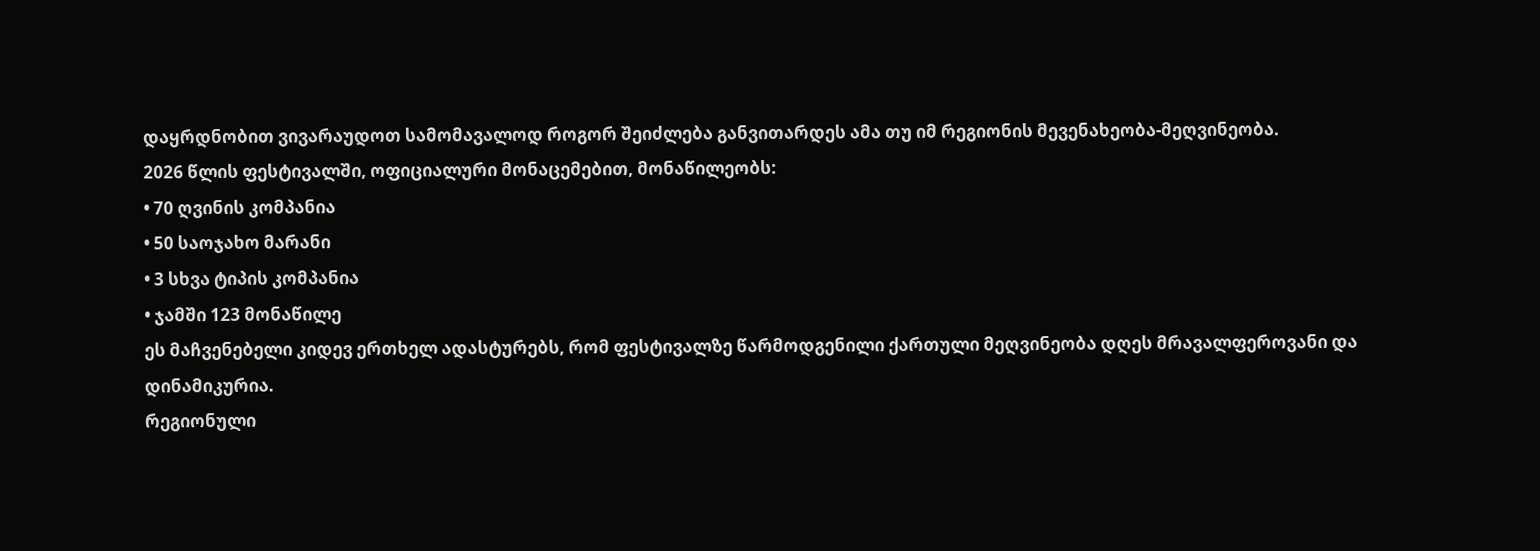დაყრდნობით ვივარაუდოთ სამომავალოდ როგორ შეიძლება განვითარდეს ამა თუ იმ რეგიონის მევენახეობა-მეღვინეობა.
2026 წლის ფესტივალში, ოფიციალური მონაცემებით, მონაწილეობს:
• 70 ღვინის კომპანია
• 50 საოჯახო მარანი
• 3 სხვა ტიპის კომპანია
• ჯამში 123 მონაწილე
ეს მაჩვენებელი კიდევ ერთხელ ადასტურებს, რომ ფესტივალზე წარმოდგენილი ქართული მეღვინეობა დღეს მრავალფეროვანი და დინამიკურია.
რეგიონული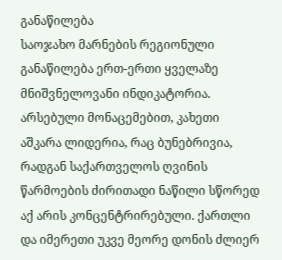განაწილება
საოჯახო მარნების რეგიონული განაწილება ერთ-ერთი ყველაზე მნიშვნელოვანი ინდიკატორია. არსებული მონაცემებით, კახეთი აშკარა ლიდერია, რაც ბუნებრივია, რადგან საქართველოს ღვინის წარმოების ძირითადი ნაწილი სწორედ აქ არის კონცენტრირებული. ქართლი და იმერეთი უკვე მეორე დონის ძლიერ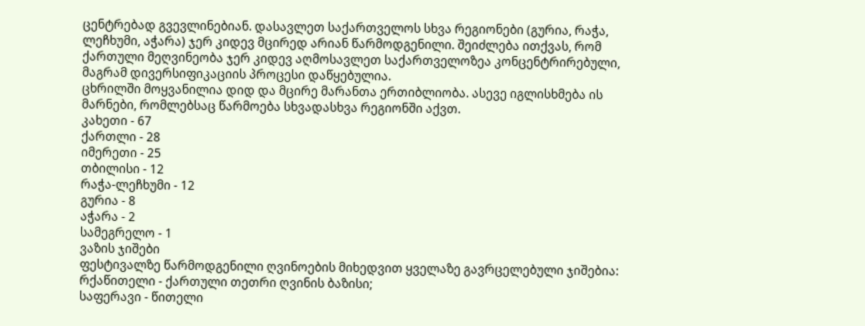ცენტრებად გვევლინებიან. დასავლეთ საქართველოს სხვა რეგიონები (გურია, რაჭა, ლეჩხუმი, აჭარა) ჯერ კიდევ მცირედ არიან წარმოდგენილი. შეიძლება ითქვას, რომ ქართული მეღვინეობა ჯერ კიდევ აღმოსავლეთ საქართველოზეა კონცენტრირებული, მაგრამ დივერსიფიკაციის პროცესი დაწყებულია.
ცხრილში მოყვანილია დიდ და მცირე მარანთა ერთიბლიობა. ასევე იგლისხმება ის მარნები, რომლებსაც წარმოება სხვადასხვა რეგიონში აქვთ.
კახეთი - 67
ქართლი - 28
იმერეთი - 25
თბილისი - 12
რაჭა-ლეჩხუმი - 12
გურია - 8
აჭარა - 2
სამეგრელო - 1
ვაზის ჯიშები
ფესტივალზე წარმოდგენილი ღვინოების მიხედვით ყველაზე გავრცელებული ჯიშებია:
რქაწითელი - ქართული თეთრი ღვინის ბაზისი;
საფერავი - წითელი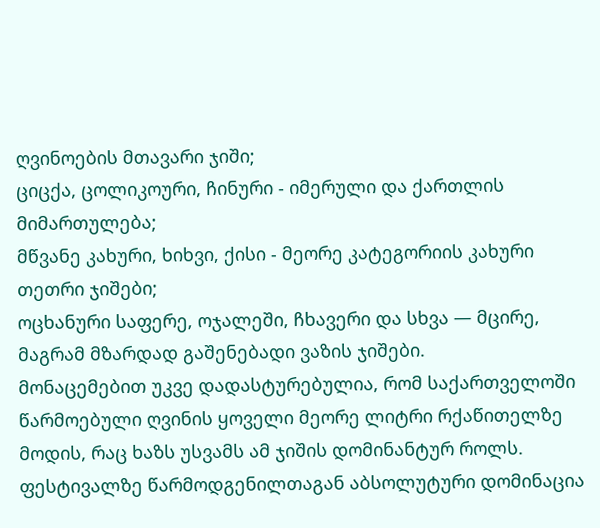ღვინოების მთავარი ჯიში;
ციცქა, ცოლიკოური, ჩინური - იმერული და ქართლის მიმართულება;
მწვანე კახური, ხიხვი, ქისი - მეორე კატეგორიის კახური თეთრი ჯიშები;
ოცხანური საფერე, ოჯალეში, ჩხავერი და სხვა — მცირე, მაგრამ მზარდად გაშენებადი ვაზის ჯიშები.
მონაცემებით უკვე დადასტურებულია, რომ საქართველოში წარმოებული ღვინის ყოველი მეორე ლიტრი რქაწითელზე მოდის, რაც ხაზს უსვამს ამ ჯიშის დომინანტურ როლს.
ფესტივალზე წარმოდგენილთაგან აბსოლუტური დომინაცია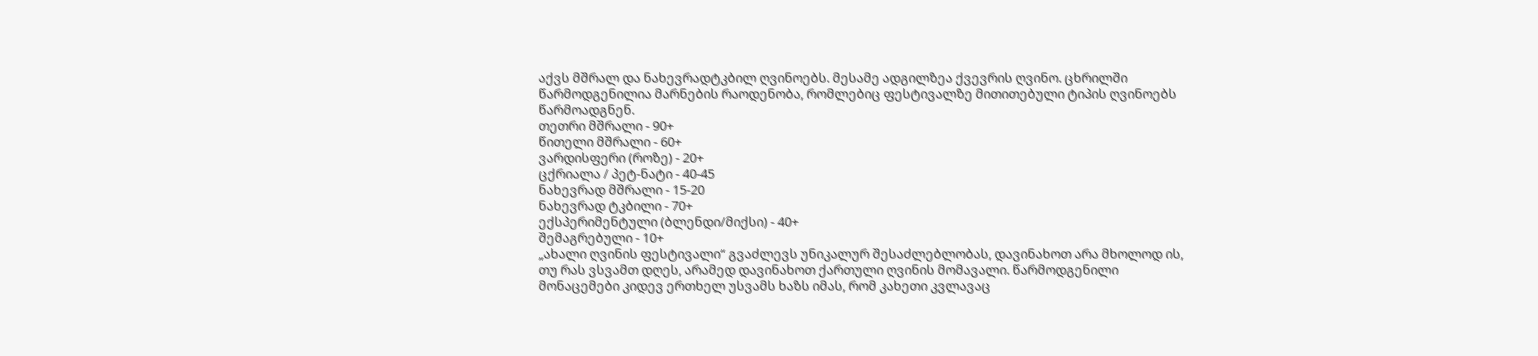აქვს მშრალ და ნახევრადტკბილ ღვინოებს. მესამე ადგილზეა ქვევრის ღვინო. ცხრილში წარმოდგენილია მარნების რაოდენობა, რომლებიც ფესტივალზე მითითებული ტიპის ღვინოებს წარმოადგნენ.
თეთრი მშრალი - 90+
წითელი მშრალი - 60+
ვარდისფერი (როზე) - 20+
ცქრიალა / პეტ-ნატი - 40-45
ნახევრად მშრალი - 15-20
ნახევრად ტკბილი - 70+
ექსპერიმენტული (ბლენდი/მიქსი) - 40+
შემაგრებული - 10+
„ახალი ღვინის ფესტივალი“ გვაძლევს უნიკალურ შესაძლებლობას, დავინახოთ არა მხოლოდ ის, თუ რას ვსვამთ დღეს, არამედ დავინახოთ ქართული ღვინის მომავალი. წარმოდგენილი მონაცემები კიდევ ერთხელ უსვამს ხაზს იმას, რომ კახეთი კვლავაც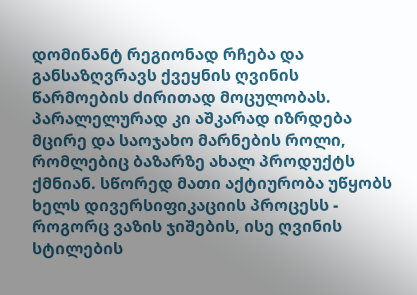დომინანტ რეგიონად რჩება და განსაზღვრავს ქვეყნის ღვინის წარმოების ძირითად მოცულობას. პარალელურად კი აშკარად იზრდება მცირე და საოჯახო მარნების როლი, რომლებიც ბაზარზე ახალ პროდუქტს ქმნიან. სწორედ მათი აქტიურობა უწყობს ხელს დივერსიფიკაციის პროცესს - როგორც ვაზის ჯიშების, ისე ღვინის სტილების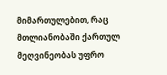მიმართულებით, რაც მთლიანობაში ქართულ მეღვინეობას უფრო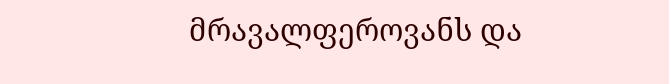მრავალფეროვანს და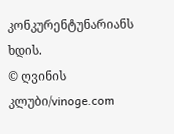კონკურენტუნარიანს ხდის.
© ღვინის კლუბი/vinoge.com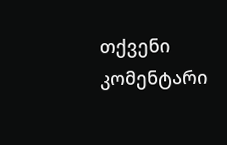თქვენი კომენტარი